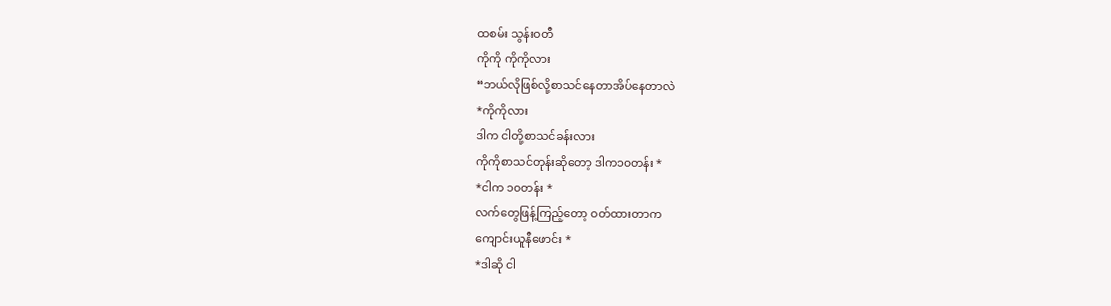ထစမ်း သွန်းဝတီ
ကိုကို ကိုကိုလား
“ဘယ်လိုဖြစ်လို့စာသင်နေတာအိပ်နေတာလဲ
*ကိုကိုလား
ဒါက ငါတို့စာသင်ခန်းလား
ကိုကိုစာသင်တုန်းဆိုတော့ ဒါက၁၀တန်း *
*ငါက ၁၀တန်း *
လက်တွေဖြန့်ကြည့်တော့ ဝတ်ထားတာက
ကျောင်းယူနီဖောင်း *
*ဒါဆို ငါ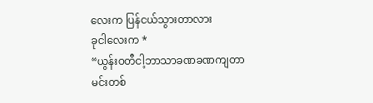လေးက ပြန်ငယ်သွားတာလား
ခုငါလေးက *
“ယွန်းဝတီငါ့ဘာသာခဏခဏကျတာ
မင်းတစ်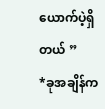ယောက်ပဲ့ရှိတယ် ”
*ခုအချိန်က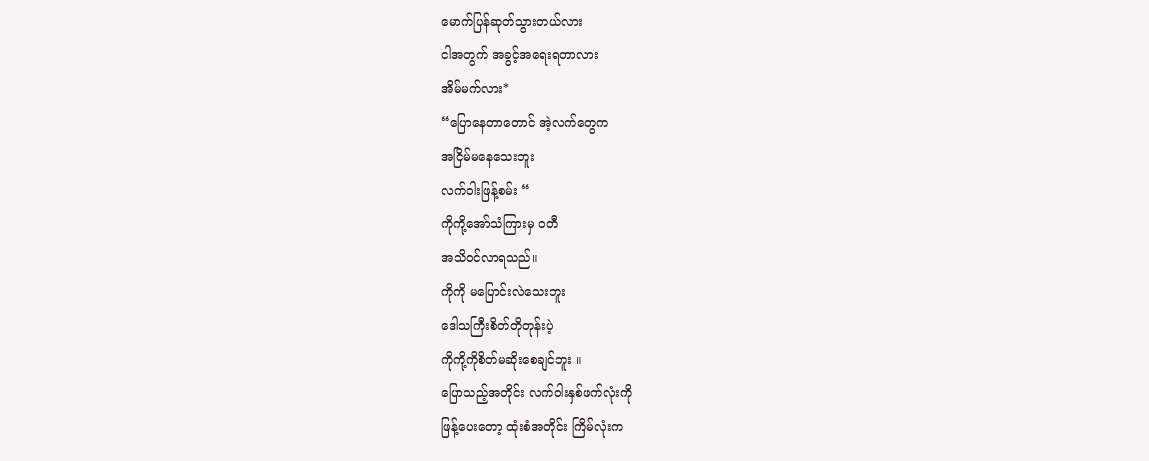မောက်ပြန်ဆုတ်သွားတယ်လား
ငါအတွက် အခွင့်အရေးရတာလား
အိမ်မက်လား*
“ပြောနေတာတောင် အဲ့လက်တွေက
အငြိမ်မနေသေးဘူး
လက်ဝါးဖြန့်စမ်း “
ကိုကို့အော်သံကြားမှ ဝတီ
အသိဝင်လာရသည်။
ကိုကို မပြောင်းလဲသေးဘူး
ဒေါသကြီးစိတ်တိုတုန်းပဲ့
ကိုကို့ကိုစိတ်မဆိုးစေချင်ဘူး ။
ပြောသည့်အတိုင်း လက်ဝါးနှစ်ဖက်လုံးကို
ဖြန့်ပေးတော့ ထုံးစံအတိုင်း ကြိမ်လုံးက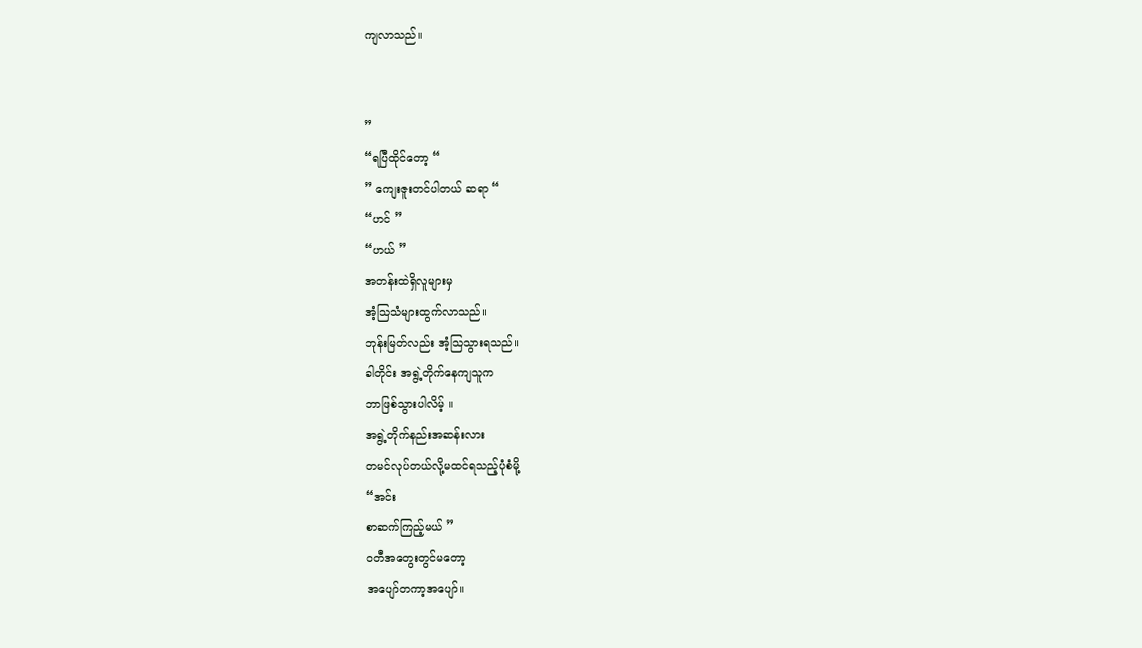ကျလာသည်။


”
“ရပြီထိုင်တော့ “
” ကျေးဇူးတင်ပါတယ် ဆရာ “
“ဟင် ”
“ဟယ် ”
အတန်းထဲရှိလူများမှ
အံ့သြသံများထွက်လာသည်။
ဘုန်းမြတ်လည်း အံ့သြသွားရသည်။
ခါတိုင်း အရွဲ့တိုက်နေကျသူက
ဘာဖြစ်သွားပါလိမ့် ။
အရွဲ့တိုက်နည်းအဆန်းလား
တမင်လုပ်တယ်လို့မထင်ရသည့်ပုံစံမို့
“အင်း
စာဆက်ကြည့်မယ် ”
ဝတီအတွေးတွင်မတော့
အပျော်တကာ့အပျော်။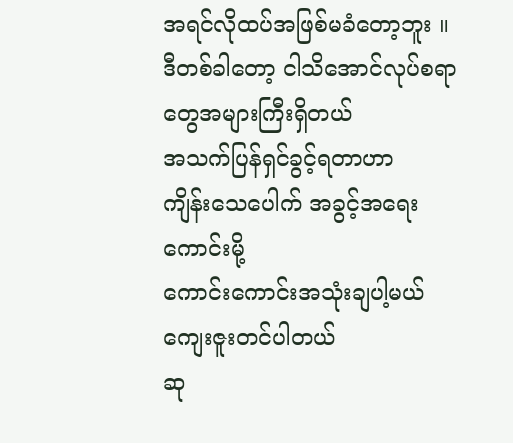အရင်လိုထပ်အဖြစ်မခံတော့ဘူး ။
ဒီတစ်ခါတော့ ငါသိအောင်လုပ်စရာတွေအများကြီးရှိတယ်
အသက်ပြန်ရှင်ခွင့်ရတာဟာ
ကျိန်းသေပေါက် အခွင့်အရေးကောင်းမို့
ကောင်းကောင်းအသုံးချပါ့မယ်
ကျေးဇူးတင်ပါတယ်
ဆု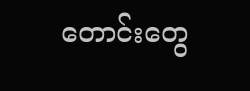တောင်းတွေ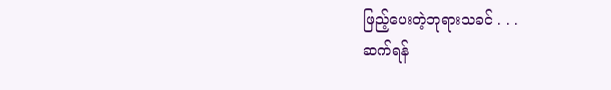ဖြည့်ပေးတဲ့ဘုရားသခင် . . .
ဆက်ရန်